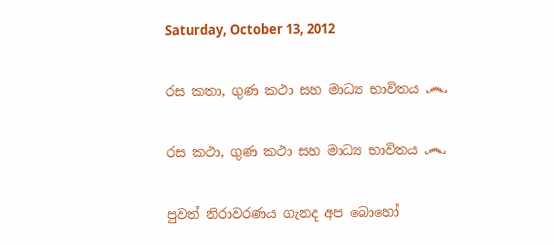Saturday, October 13, 2012

රස කතා, ගුණ කථා සහ මාධ්‍ය භාවිතය ෴

රස කථා, ගුණ කථා සහ මාධ්‍ය භාවිතය ෴

පුවත් නිරාවරණය ගැනද අප බොහෝ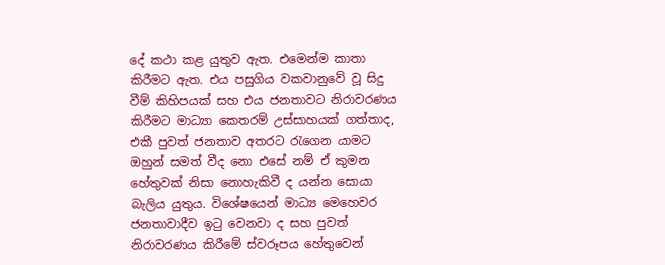දේ කථා කළ යුතුව ඇත. එමෙන්ම කාතා කිරීමට ඇත. එය පසුගිය වකවානුවේ වූ සිදු වීම් කිහිපයක් සහ එය ජනතාවට නිරාවරණය කිරීමට මාධ්‍යා කෙතරම් උස්සාහයක් ගත්තාද, එකී පුවත් ජනතාව අතරට රැගෙන යාමට ඔහුන් සමත් වීද නො එසේ නම් ඒ කුමන හේතුවක් නිසා නොහැකිවී ද යන්න සොයා බැලිය යුතුය. විශේෂයෙන් මාධ්‍ය මෙහෙවර ජනතාවාදීව ඉටු වෙනවා ද සහ පුවත් නිරාවරණය කිරීමේ ස්වරූපය හේතුවෙන්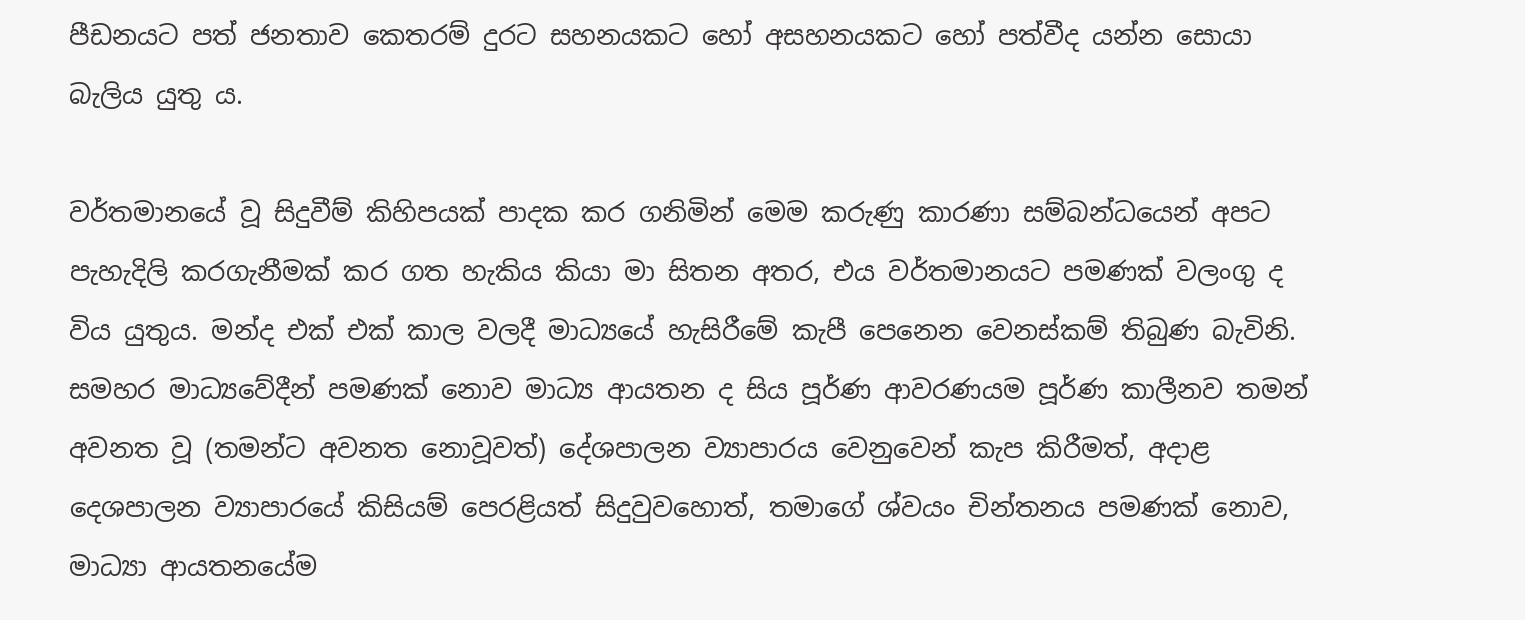පීඩනයට පත් ජනතාව කෙතරම් දුරට සහනයකට හෝ අසහනයකට හෝ පත්වීද යන්න සොයා බැලිය යුතු ය.

වර්තමානයේ වූ සිදුවීම් කිහිපයක් පාදක කර ගනිමින් මෙම කරුණු කාරණා සම්බන්ධයෙන් අපට පැහැදිලි කරගැනීමක් කර ගත හැකිය කියා මා සිතන අතර, එය වර්තමානයට පමණක් වලංගු ද විය යුතුය. මන්ද එක් එක් කාල වලදී මාධ්‍යයේ හැසිරීමේ කැපී පෙනෙන වෙනස්කම් තිබුණ බැවිනි. සමහර මාධ්‍යවේදීන් පමණක් නොව මාධ්‍ය ආයතන ද සිය පූර්ණ ආවරණයම පූර්ණ කාලීනව තමන් අවනත වූ (තමන්ට අවනත නොවූවත්) දේශපාලන ව්‍යාපාරය වෙනුවෙන් කැප කිරීමත්, අදාළ දෙශපාලන ව්‍යාපාරයේ කිසියම් පෙරළියත් සිදුවුවහොත්, තමාගේ ශ්වයං චින්තනය පමණක් නොව, මාධ්‍යා ආයතනයේම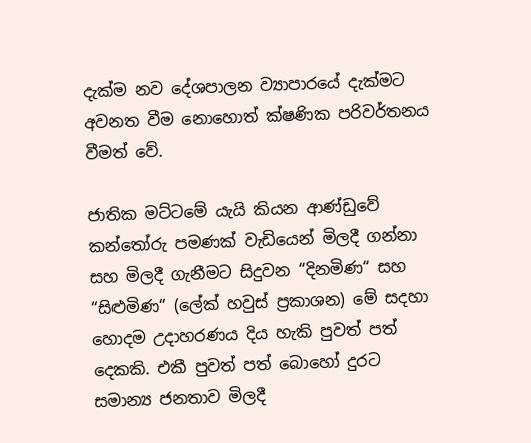දැක්ම නව දේශපාලන ව්‍යාපාරයේ දැක්මට අවනත වීම නොහොත් ක්ෂණික පරිවර්තනය වීමත් වේ.

ජාතික මට්ටමේ යැයි කියන ආණ්ඩුවේ කන්තෝරු පමණක් වැඩියෙන් මිලදී ගන්නා සහ මිලදී ගැනීමට සිදුවන “දිනමිණ“ සහ “සිළුමිණ“ (ලේක් හවුස් ප්‍රකාශන) මේ සදහා හොදම උදාහරණය දිය හැකි පුවත් පත් දෙකකි. එකී පුවත් පත් බොහෝ දුරට සමාන්‍ය ජනතාව මිලදී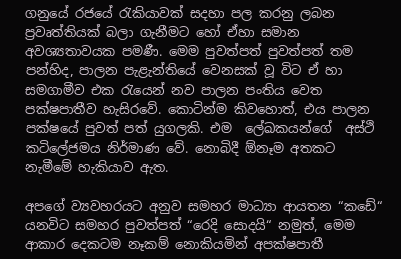ගනුයේ රජයේ රැකියාවක් සදහා පල කරනු ලබන ප්‍රවෘත්තියක් බලා ගැනීමට හෝ ඒහා සමාන අවශ්‍යතාවයක පමණී. මෙම පුවත්පත් පුවත්පත් තම පන්හිද, පාලන පැළැන්තියේ වෙනසක් වූ විට ඒ හා සමගාමීව එක රැයෙන් නව පාලන පංතිය වෙත පක්ෂපාතීව හැසිරවේ. කොටින්ම කිවහොත්, එය පාලන පක්ෂයේ පුවත් පත් යුගලකි. එම  ලේඛකයන්ගේ  අස්ථි කටිලේජමය නිර්මාණ වේ. නොබිදී ඕනෑම අතකට නැමීමේ හැකියාව ඇත.

අපගේ ව්‍යවහරයට අනුව සමහර මාධ්‍යා ආයතන “කඩේ“ යනවිට සමහර පුවත්පත් “රෙදි සොදයි“ නමුත්, මෙම ආකාර දෙකටම නෑකම් නොකියමින් අපක්ෂපාතී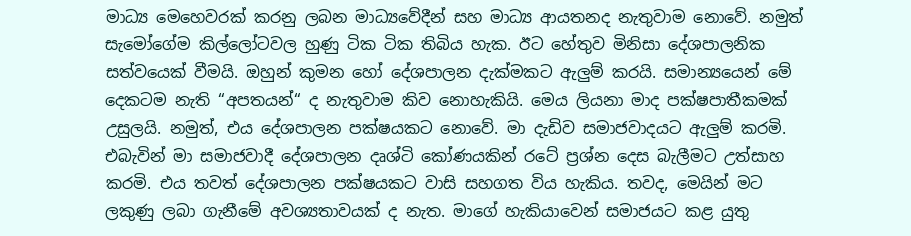මාධ්‍ය මෙහෙවරක් කරනු ලබන මාධ්‍යවේදීන් සහ මාධ්‍ය ආයතනද නැතුවාම නොවේ. නමුත් සැමෝගේම කිල්ලෝටවල හුණු ටික ටික තිබිය හැක. ඊට හේතුව මිනිසා දේශපාලනික සත්වයෙක් වීමයි. ඔහුන් කුමන හෝ දේශපාලන දැක්මකට ඇලුම් කරයි. සමාන්‍යයෙන් මේ දෙකටම නැති “අපතයන්“ ද නැතුවාම කිව නොහැකියි. මෙය ලියනා මාද පක්ෂපාතීකමක් උසුලයි. නමුත්, එය දේශපාලන පක්ෂයකට නොවේ. මා දැඩිව සමාජවාදයට ඇලුම් කරමි. එබැවින් මා සමාජවාදී දේශපාලන දෘශ්ටි කෝණයකින් රටේ ප්‍රශ්න දෙස බැලීමට උත්සාහ කරමි. එය තවත් දේශපාලන පක්ෂයකට වාසි සහගත විය හැකිය. තවද, මෙයින් මට ලකුණු ලබා ගැනීමේ අවශ්‍යතාවයක් ද නැත. මාගේ හැකියාවෙන් සමාජයට කළ යුතු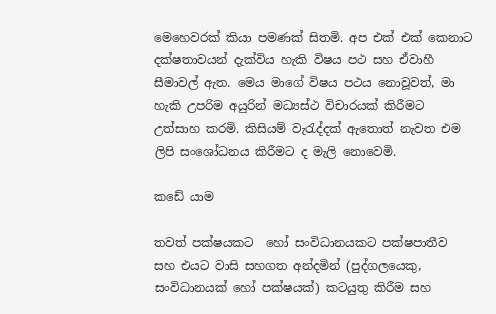මෙහෙවරක් කියා පමණක් සිතමි. අප එක් එක් කෙනාට දක්ෂතාවයන් දැක්විය හැකි විෂය පථ සහ ඒවාහී සීමාවල් ඇත. මෙය මාගේ විෂය පථය නොවූවත්, මා හැකි උපරිම අයුරින් මධ්‍යස්ථ විචාරයක් කිරීමට උත්සාහ කරමි. කිසියම් වැරැද්දක් ඇතොත් නැවත එම ලිපි සංශෝධනය කිරීමට ද මැලි නොවෙමි.

කඩේ යාම

තවත් පක්ෂයකට  හෝ සංවිධානයකට පක්ෂපාතීව සහ එයට වාසි සහගත අන්දමින් (පුද්ගලයෙකු, සංවිධානයක් හෝ පක්ෂයක්) කටයුතු කිරීම සහ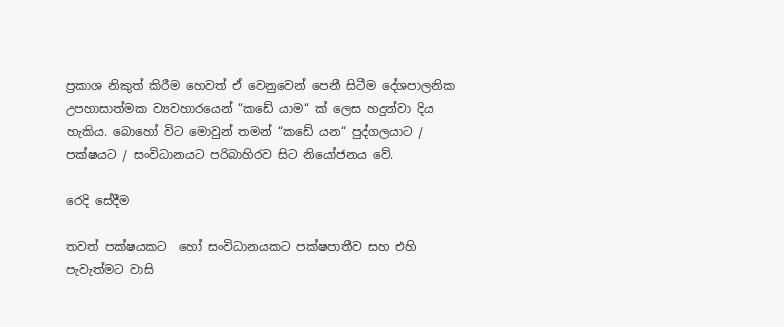ප්‍රකාශ නිකුත් කිරීම හෙවත් ඒ වෙනුවෙන් පෙනී සිටීම දේශපාලනික උපහාසාත්මක ව්‍යවහාරයෙන් “කඩේ යාම“ ක් ලෙස හදුන්වා දිය හැකිය. බොහෝ විට මොවුන් තමන් “කඩේ යන“ පුද්ගලයාට / පක්ෂයට / සංවිධානයට පරිබාහිරව සිට නියෝජනය වේ.

රෙදි සේදීම

තවත් පක්ෂයකට  හෝ සංවිධානයකට පක්ෂපාතීව සහ එහි පැවැත්මට වාසි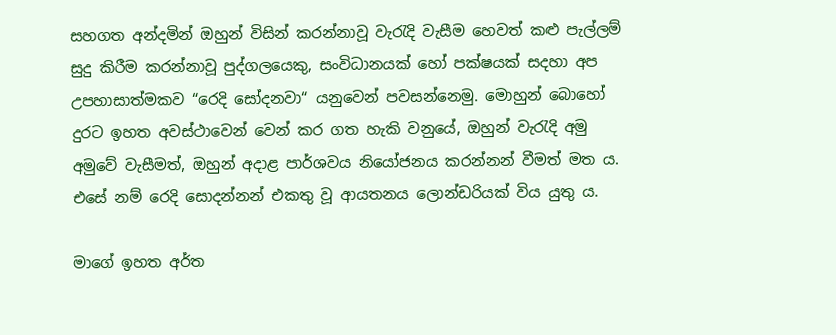සහගත අන්දමින් ඔහුන් විසින් කරන්නාවූ වැරැදි වැසීම හෙවත් කළු පැල්ලම් සුදු කිරීම කරන්නාවූ පුද්ගලයෙකු, සංවිධානයක් හෝ පක්ෂයක් සදහා අප උපහාසාත්මකව “රෙදි සෝදනවා“ යනුවෙන් පවසන්නෙමු. මොහුන් බොහෝ දුරට ඉහත අවස්ථාවෙන් වෙන් කර ගත හැකි වනුයේ, ඔහුන් වැරැදි අමු අමුවේ වැසීමත්, ඔහුන් අදාළ පාර්ශවය නියෝජනය කරන්නන් වීමත් මත ය. එසේ නම් රෙදි සොදන්නන් එකතු වූ ආයතනය ලොන්ඩරියක් විය යුතු ය.

මාගේ ඉහත අර්ත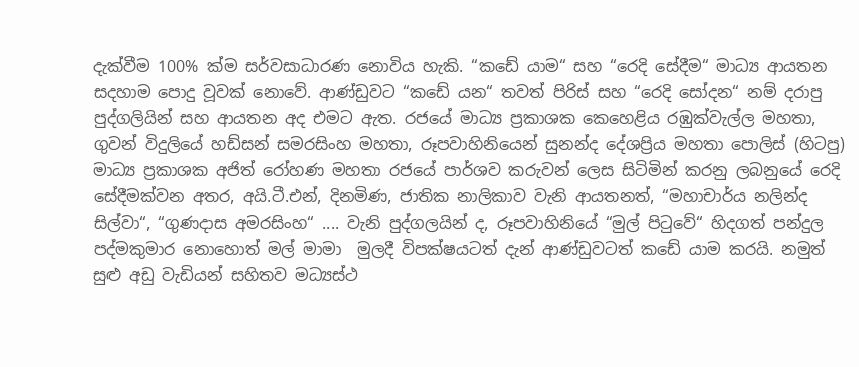දැක්වීම 100% ක්ම සර්වසාධාරණ නොවිය හැකි. “කඩේ යාම“ සහ “රෙදි සේදීම“ මාධ්‍ය ආයතන සදහාම පොදු වූවක් නොවේ. ආණ්ඩුවට “කඩේ යන“ තවත් පිරිස් සහ “රෙදි සෝදන“ නම් දරාපු පුද්ගලියින් සහ ආයතන අද එමට ඇත. රජයේ මාධ්‍ය ප්‍රකාශක කෙහෙළිය රඹුක්වැල්ල මහතා, ගුවන් විදුලියේ හඩ්සන් සමරසිංහ මහතා, රූපවාහිනියෙන් සුනන්ද දේශප්‍රිය මහතා පොලිස් (හිටපු) මාධ්‍ය ප්‍රකාශක අජිත් රෝහණ මහතා රජයේ පාර්ශව කරුවන් ලෙස සිටිමින් කරනු ලබනුයේ රෙදි සේදීමක්වන අතර, අයි.ටී.එන්, දිනමිණ, ජාතික නාලිකාව වැනි ආයතනත්, “මහාචාර්ය නලින්ද සිල්වා“, “ගුණදාස අමරසිංහ“ .... වැනි පුද්ගලයින් ද, රූපවාහිනියේ “මුල් පිටුවේ“ හිදගත් පන්දුල පද්මකුමාර නොහොත් මල් මාමා  මුලදී විපක්ෂයටත් දැන් ආණ්ඩුවටත් කඩේ යාම කරයි. නමුත් සුළු අඩු වැඩියන් සහිතව මධ්‍යස්ථ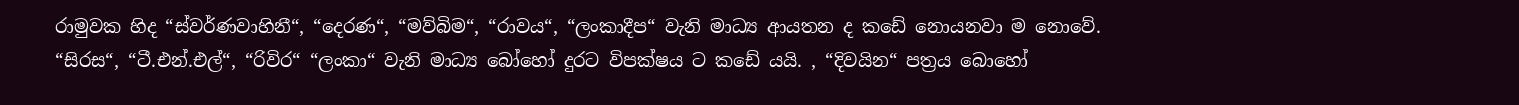රාමුවක හිද “ස්වර්ණවාහිනී“, “දෙරණ“, “මව්බිම“, “රාවය“, “ලංකාදීප“ වැනි මාධ්‍ය ආයතන ද කඩේ නොයනවා ම නොවේ. “සිරස“, “ටී.එන්.එල්“, “රිවිර“ “ලංකා“ වැනි මාධ්‍ය බෝහෝ දුරට විපක්ෂය ට කඩේ යයි. , “දිවයින“ පත්‍රය බොහෝ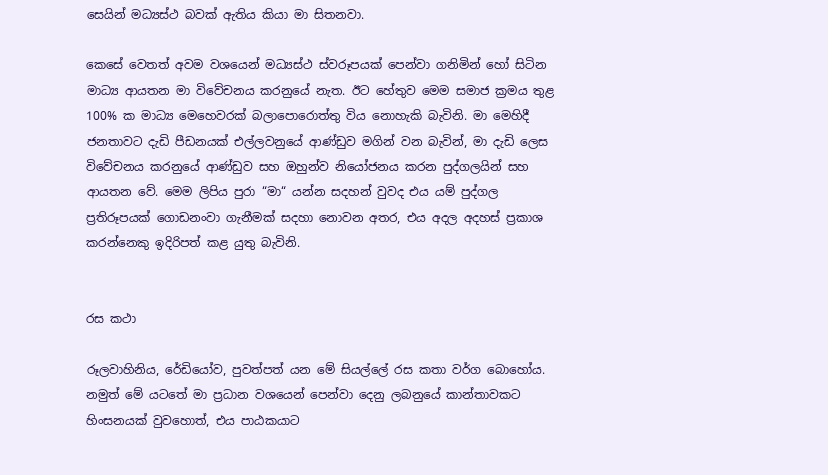සෙයින් මධ්‍යස්ථ බවක් ඇතිය කියා මා සිතනවා.

කෙසේ වෙතත් අවම වශයෙන් මධ්‍යස්ථ ස්වරූපයක් පෙන්වා ගනිමින් හෝ සිටින මාධ්‍ය ආයතන මා විවේචනය කරනුයේ නැත. ඊට හේතුව මෙම සමාජ ක්‍රමය තුළ 100% ක මාධ්‍ය මෙහෙවරක් බලාපොරොත්තු විය නොහැකි බැවිනි. මා මෙහිදී ජනතාවට දැඩි පීඩනයක් එල්ලවනුයේ ආණ්ඩුව මගින් වන බැවින්, මා දැඩි ලෙස විවේචනය කරනුයේ ආණ්ඩුව සහ ඔහුන්ව නියෝජනය කරන පුද්ගලයින් සහ ආයතන වේ. මෙම ලිපිය පුරා “මා“ යන්න සදහන් වුවද එය යම් පුද්ගල ප්‍රතිරූපයක් ගොඩනංවා ගැනීමක් සදහා නොවන අතර, එය අදල අදහස් ප්‍රකාශ කරන්නෙකු ඉදිරිපත් කළ යුතු බැවිනි.


රස කථා

රූලවාහිනිය, රේඩියෝව, පුවත්පත් යන මේ සියල්ලේ රස කතා වර්ග බොහෝය. නමුත් මේ යටතේ මා ප්‍රධාන වශයෙන් පෙන්වා දෙනු ලබනුයේ කාන්තාවකට හිංසනයක් වුවහොත්, එය පාඨකයාට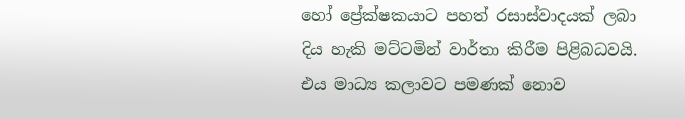හෝ ප්‍රේක්ෂකයාට පහත් රසාස්වාදයක් ලබා දිය හැකි මට්ටමින් වාර්තා කිරීම පිළිබධවයි. එය මාධ්‍ය කලාවට පමණක් නොව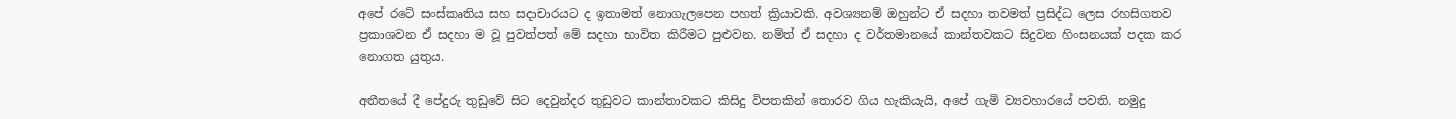අපේ රටේ සංස්කෘතිය සහ සදාචාරයට ද ඉතාමත් නොගැලපෙන පහත් ක්‍රියාවකි. අවශ්‍යනම් ඔහුන්ට ඒ සදහා තවමත් ප්‍රසිද්ධ ලෙස රහසිගතව ප්‍රකාශවන ඒ සදහා ම වූ පුවත්පත් මේ සදහා භාවිත කිරීමට පුළුවන. නම්ත් ඒ සදහා ද වර්තමානයේ කාන්තවකට සිදුවන හිංසනයක් පදක කර නොගත යුතුය.

අතීතයේ දී පේදුරු තුඩුවේ සිට දෙවුන්දර තුඩුවට කාන්තාවකට කිසිදු විපතකින් තොරව ගිය හැකියැයි, අපේ ගැමි ව්‍යවහාරයේ පවති. නමුදු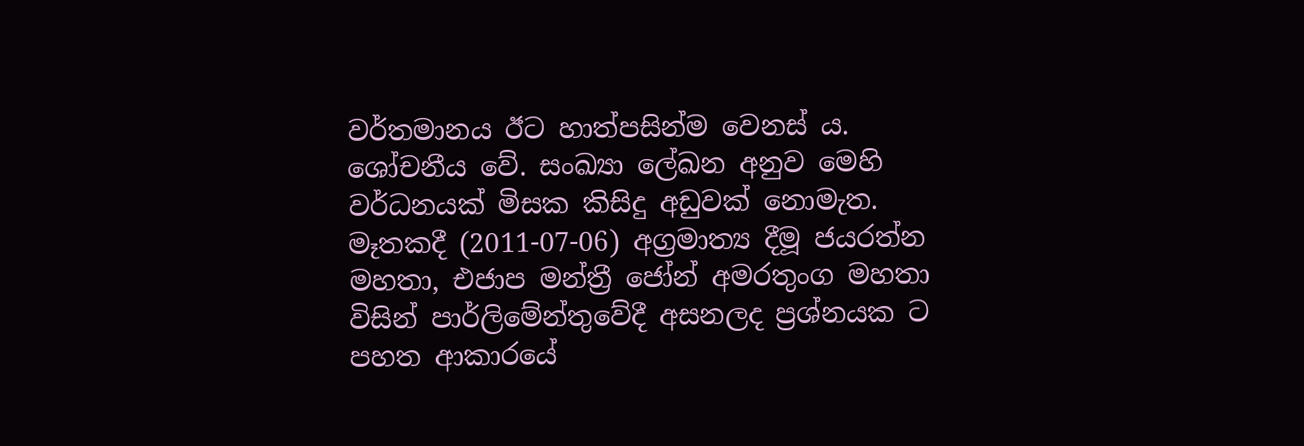වර්තමානය ඊට හාත්පසින්ම වෙනස් ය. ශෝචනීය වේ. සංඛ්‍යා ලේඛන අනුව මෙහි වර්ධනයක් මිසක කිසිදු අඩුවක් නොමැත. මෑතකදී (2011-07-06) අග්‍රමාත්‍ය දීමූ ජයරත්න මහතා, එජාප මන්ත්‍රී ජෝන් අමරතුංග මහතා විසින් පාර්ලිමේන්තුවේදී අසනලද ප්‍රශ්නයක ට පහත ආකාරයේ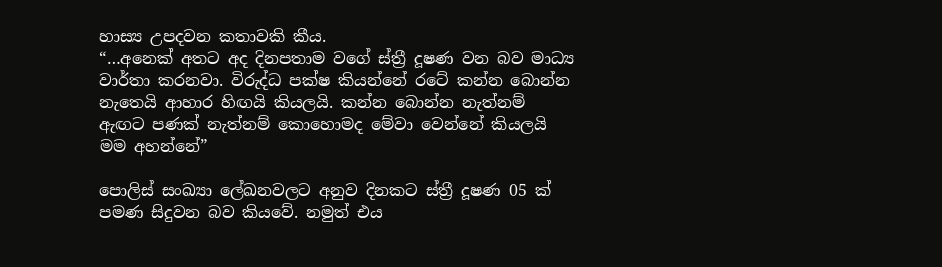හාස්‍ය උපදවන කතාවකි කීය.
“…අනෙක් අතට අද දිනපතාම වගේ ස්ත්‍රී දූෂණ වන බව මාධ්‍ය වාර්තා කරනවා. විරුද්ධ පක්ෂ කියන්නේ රටේ කන්න බොන්න නැතෙයි ආහාර හිඟයි කියලයි. කන්න බොන්න නැත්නම් ඇඟට පණක් නැත්නම් කොහොමද මේවා වෙන්නේ කියලයි මම අහන්නේ”

පොලිස් සංඛ්‍යා ලේඛනවලට අනුව දිනකට ස්ත්‍රී දූෂණ 05 ක් පමණ සිදුවන බව කියවේ. නමුත් එය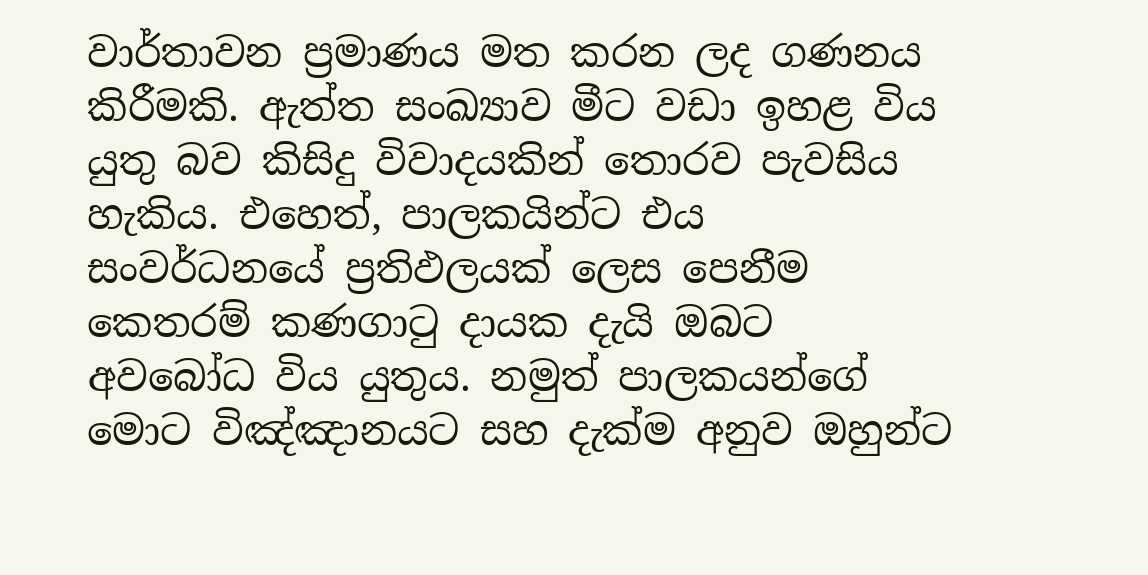වාර්තාවන ප්‍රමාණය මත කරන ලද ගණනය කිරීමකි. ඇත්ත සංඛ්‍යාව මීට වඩා ඉහළ විය යුතු බව කිසිදු විවාදයකින් තොරව පැවසිය හැකිය. එහෙත්, පාලකයින්ට එය සංවර්ධනයේ ප්‍රතිඵලයක් ලෙස පෙනීම කෙතරම් කණගාටු දායක දැයි ඔබට අවබෝධ විය යුතුය. නමුත් පාලකයන්ගේ මොට විඤ්ඤානයට සහ දැක්ම අනුව ඔහුන්ට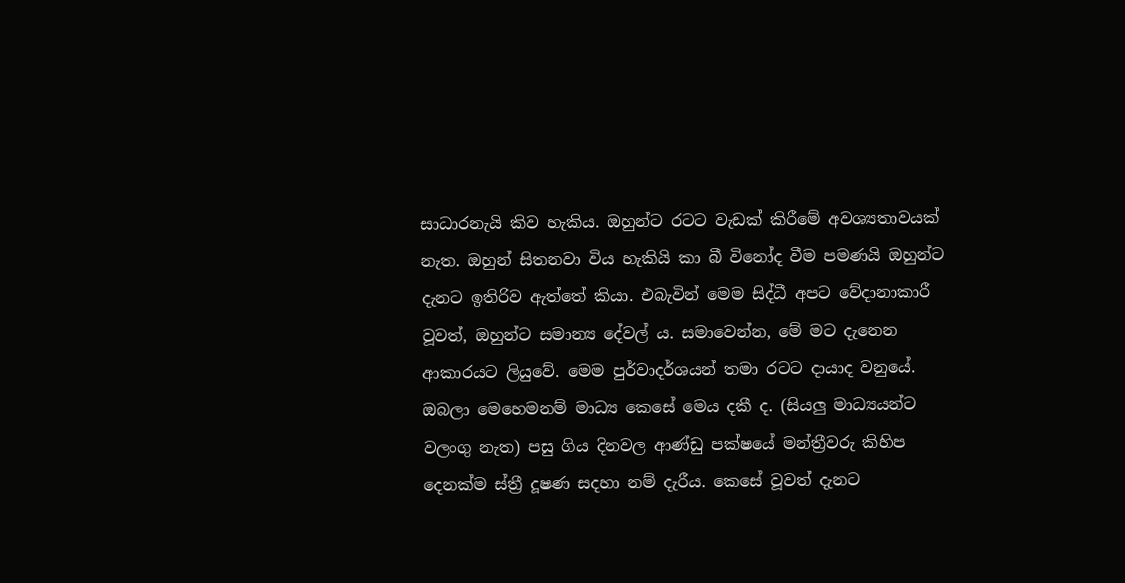සාධාරනැයි කිව හැකිය. ඔහුන්ට රටට වැඩක් කිරීමේ අවශ්‍යතාවයක් නැත. ඔහුන් සිතනවා විය හැකියි කා බී විනෝද වීම පමණයි ඔහුන්ට දැනට ඉතිරිව ඇත්තේ කියා. එබැවින් මෙම සිද්ධී අපට වේදානාකාරී වූවත්, ඔහුන්ට සමාන්‍ය දේවල් ය. සමාවෙන්න, මේ මට දැනෙන ආකාරයට ලියුවේ. මෙම පුර්වාදර්ශයන් තමා රටට දායාද වනුයේ. ඔබලා මෙහෙමනම් මාධ්‍ය කෙසේ මෙය දකී ද. (සියලු මාධ්‍යයන්ට වලංගු නැත) පසු ගිය දිනවල ආණ්ඩු පක්ෂයේ මන්ත්‍රීවරු කිහිප දෙනක්ම ස්ත්‍රී දූෂණ සදහා නම් දැරීය. කෙසේ වූවත් දැනට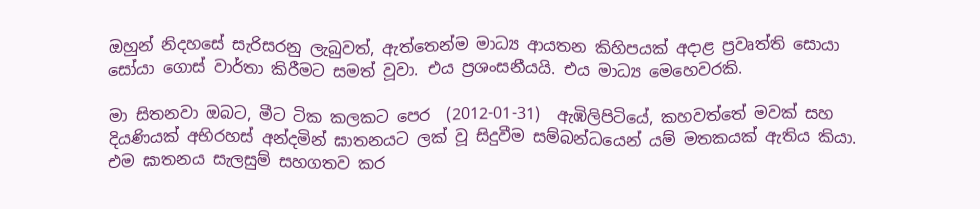ඔහුන් නිදහසේ සැරිසරනු ලැබුවත්, ඇත්තෙන්ම මාධ්‍ය ආයතන කිහිපයක් අදාළ ප්‍රවෘත්ති සොයා සෝයා ගොස් වාර්තා කිරීමට සමත් වූවා. එය ප්‍රශංසනීයයි. එය මාධ්‍ය මෙහෙවරකි.

මා සිතනවා ඔබට, මීට ටික කලකට පෙර  (2012-01-31)  ඇඹිලිපිටියේ, කහවත්තේ මවක් සහ දියණියක් අභිරහස් අන්දමින් ඝාතනයට ලක් වූ සිදුවීම සම්බන්ධයෙන් යම් මතකයක් ඇතිය කියා. එම ඝාතනය සැලසුම් සහගතව කර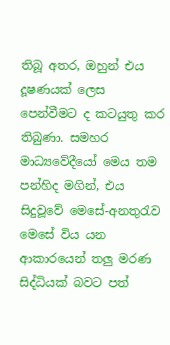තිබූ අතර, ඔහුන් එය දූෂණයක් ලෙස පෙන්වීමට ද කටයුතු කර තිබුණා. සමහර මාධ්‍යවේදීයෝ මෙය තම පන්හිද මගින්, එය සිදුවූවේ මෙසේ-අනතුරැව මෙසේ විය යන ආකාරයෙන් තලු මරණ සිද්ධියක් බවට පත්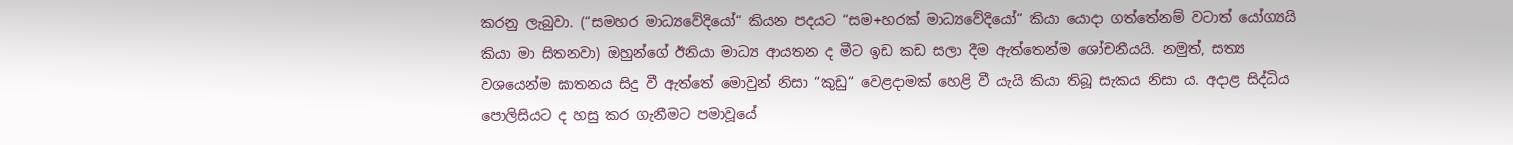කරනු ලැබුවා. (“සමහර මාධ්‍යවේදියෝ“ කියන පදයට “සම+හරක් මාධ්‍යවේදියෝ“ කියා යොදා ගත්තේනම් වටාත් යෝග්‍යයි කියා මා සිතනවා) ඔහුන්ගේ ඊනියා මාධ්‍ය ආයතන ද මීට ඉඩ කඩ සලා දීම ඇත්තෙන්ම ශෝචනීයයි. නමුත්, සත්‍ය වශයෙන්ම ඝාතනය සිදු වී ඇත්තේ මොවුන් නිසා “කුඩු“ වෙළදාමක් හෙළි වී යැයි කියා තිබූ සැකය නිසා ය. අදාළ සිද්ධිය පොලිසියට ද හසු කර ගැනීමට පමාවූයේ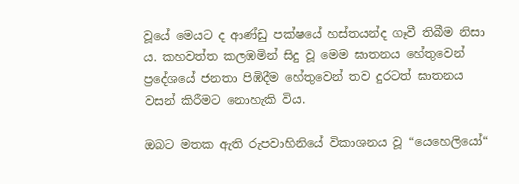වූයේ මෙයට ද ආණ්ඩු පක්ෂයේ හස්තයන්ද ගෑවී තිබීම නිසා ය. කහවත්ත කලඹමින් සිදු වූ මෙම ඝාතනය හේතුවෙන් ප්‍රදේශයේ ජනතා පිඹිදීම හේතුවෙන් තව දුරටත් ඝාතනය වසන් කිරීමට නොහැකි විය.

ඔබට මතක ඇති රුපවාහිනියේ විකාශනය වූ “යෙහෙලියෝ“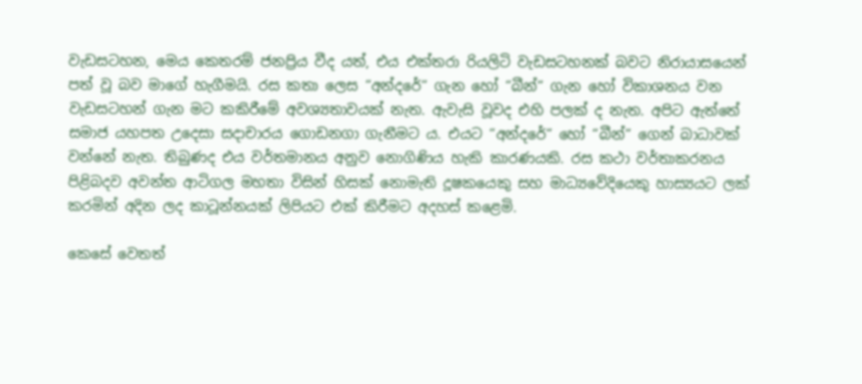වැඩසටහන, මෙය කෙතරම් ජනප්‍රිය වීද යත්, එය එක්තරා රියලිටි වැඩසටහනක් බවට නිරායාසයෙන් පත් වූ බව මාගේ හැගීමයි. රස කතා ලෙස “අන්දරේ“ ගැන හෝ “බීන්“ ගැන හෝ විකාශනය වන වැඩසටහන් ගැන මට කකිරීමේ අවශ්‍යතාවයක් නැත. ඇවැසි වූවද එහි පලක් ද නැත. අපිට ඇත්තේ සමාජ යහපත උදෙසා සදාචාරය ගොඩනගා ගැනීමට ය. එයට “අන්දරේ“ හෝ “බීන්“ ගෙන් බාධාවක් වන්නේ නැත. තිබුණද එය වර්තමානය අනුව නොගිණිය හැකි කාරණයකි. රස කථා වර්තාකරනය පිළිබදව අවන්ත ආටිගල මහතා විසින් හිසක් නොමැති දූෂකයෙකු සහ මාධ්‍යවේදියෙකු හාස්‍යයට ලක් කරමින් අදින ලද කාටූන්නයක් ලිපියට එක් කිරීමට අදහස් කළෙමි.

කෙසේ වෙතත්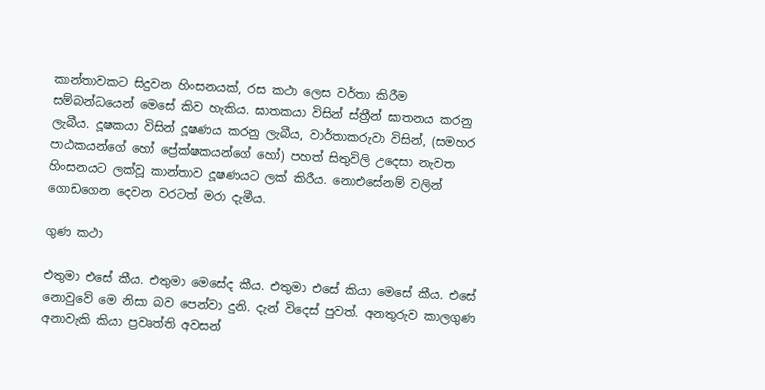කාන්තාවකට සිදුවන හිංසනයක්, රස කථා ලෙස වර්තා කිරීම  සම්බන්ධයෙන් මෙසේ කිව හැකිය. ඝාතකයා විසින් ස්ත්‍රීන් ඝාතනය කරනු ලැබීය. දූෂකයා විසින් දූෂණය කරනු ලැබීය, වාර්තාකරුවා විසින්, (සමහර පාඨකයන්ගේ හෝ ප්‍රේක්ෂකයන්ගේ හෝ) පහත් සිතුවිලි උදෙසා නැවත හිංසනයට ලක්වූ කාන්තාව දූෂණයට ලක් කිරීය. නොඑසේනම් වලින් ගොඩගෙන දෙවන වරටත් මරා දැමීය.

ගුණ කථා

එතුමා එසේ කීය. එතුමා මෙසේද කීය. එතුමා එසේ කියා මෙසේ කීය. එසේ නොවුවේ මෙ නිසා බව පෙන්වා දුනි. දැන් විදෙස් පුවත්. අනතුරුව කාලගුණ අනාවැකි කියා ප්‍රවෘත්ති අවසන්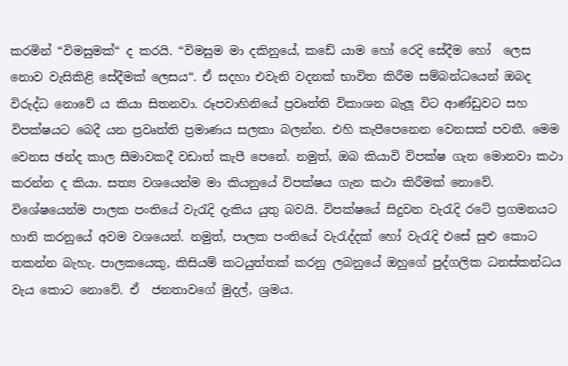කරමින් “විමසුමක්“ ද කරයි. “විමසුම මා දකිනුයේ, කඩේ යාම හෝ රෙදි සේදීම හෝ  ලෙස නොව වැසිකිළි සේදීමක් ලෙසය“. ඒ සදහා එවැනි වදනක් භාවිත කිරීම සම්බන්ධයෙන් ඔබද විරුද්ධ නොවේ ය කියා සිතනවා. රූපවාහිනියේ ප්‍රවෘත්ති විකාශන බැලූ විට ආණ්ඩුවට සහ විපක්ෂයට බෙදී යන ප්‍රවෘත්ති ප්‍රමාණය සලකා බලන්න. එහි කැපීපෙනෙන වෙනසක් පවතී. මෙම වෙනස ඡන්ද කාල සීමාවකදී වඩාත් කැපී පෙනේ. නමුත්, ඔබ කියාවි විපක්ෂ ගැන මොනවා කථා කරන්න ද කියා. සත්‍ය වශයෙන්ම මා කියනුයේ විපක්ෂය ගැන කථා කිරීමක් නොවේ. විශේෂයෙන්ම පාලක පංතියේ වැරැදි දැකිය යුතු බවයි. විපක්ෂයේ සිදුවන වැරැදි රටේ ප්‍රගමනයට හානි කරනුයේ අවම වශයෙන්. නමුත්, පාලක පංතියේ වැරැද්දක් හෝ වැරැදි එසේ සුළු කොට තකන්න බැහැ. පාලකයෙකු, කිසියම් කටයුත්තක් කරනු ලබනුයේ ඔහුගේ පුද්ගලික ධනස්කන්ධය වැය කොට නොවේ. ඒ  ජනතාවගේ මුදල්, ශ්‍රමය.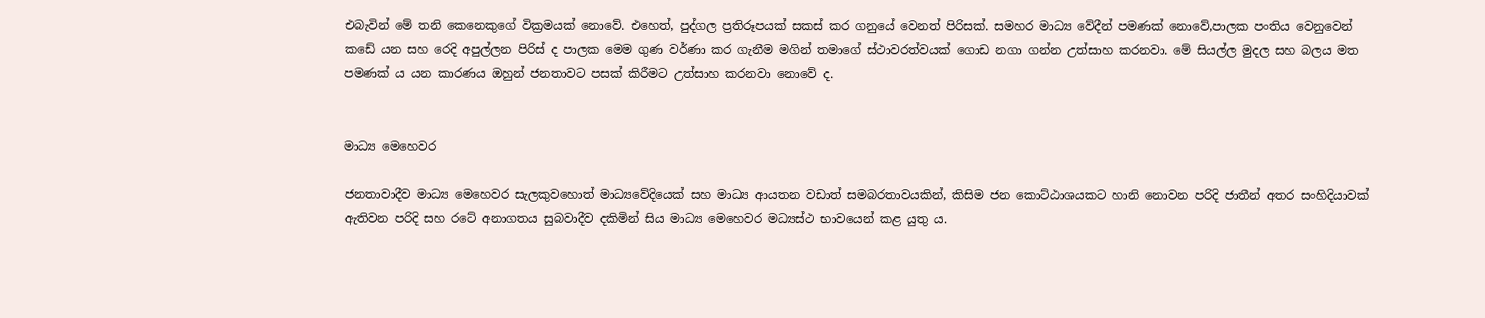එබැවින් මේ තනි කෙනෙකුගේ වික්‍රමයක් නොවේ. එහෙත්, පුද්ගල ප්‍රතිරූපයක් සකස් කර ගනුයේ වෙනත් පිරිසක්. සමහර මාධ්‍ය වේදීන් පමණක් නොවේ,පාලක පංතිය වෙනුවෙන් කඩේ යන සහ රෙදි අපුල්ලන පිරිස් ද පාලක මෙම ගුණ වර්ණා කර ගැනීම මගින් තමාගේ ස්ථාවරත්වයක් ගොඩ නගා ගන්න උත්සාහ කරනවා. මේ සියල්ල මුදල සහ බලය මත පමණක් ය යන කාරණය ඔහුන් ජනතාවට පසක් කිරීමට උත්සාහ කරනවා නොවේ ද.


මාධ්‍ය මෙහෙවර

ජනතාවාදීව මාධ්‍ය මෙහෙවර සැලකුවහොත් මාධ්‍යවේදියෙක් සහ මාධ්‍ය ආයතන වඩාත් සමබරතාවයකින්, කිසිම ජන කොට්ඨාශයකට හානි නොවන පරිදි ජාතීන් අතර සංහිදියාවක් ඇතිවන පරිදි සහ රටේ අනාගතය සුබවාදීව දකිමින් සිය මාධ්‍ය මෙහෙවර මධ්‍යස්ථ භාවයෙන් කළ යුතු ය.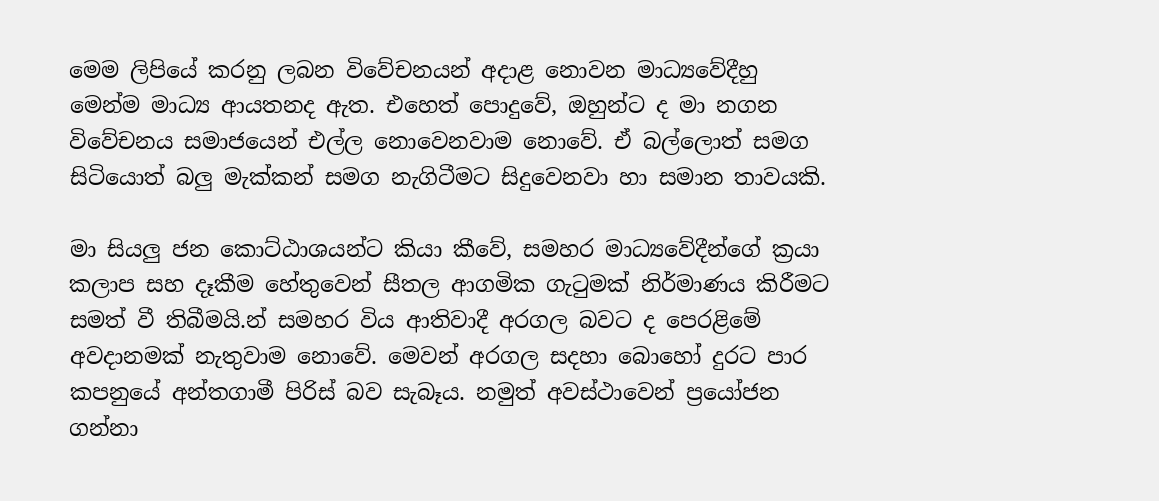මෙම ලිපියේ කරනු ලබන විවේචනයන් අදාළ නොවන මාධ්‍යවේදීහු මෙන්ම මාධ්‍ය ආයතනද ඇත. එහෙත් පොදුවේ, ඔහුන්ට ද මා නගන විවේචනය සමාජයෙන් එල්ල නොවෙනවාම නොවේ. ඒ බල්ලොත් සමග සිටියොත් බලු මැක්කන් සමග නැගිටීමට සිදුවෙනවා හා සමාන තාවයකි.

මා සියලු ජන කොට්ඨාශයන්ට කියා කීවේ, සමහර මාධ්‍යවේදීන්ගේ ක්‍රයා කලාප සහ දෑකීම හේතුවෙන් සීතල ආගමික ගැටුමක් නිර්මාණය කිරීමට සමත් වී තිබීමයි.න් සමහර විය ආතිවාදී අරගල බවට ද පෙරළිමේ අවදානමක් නැතුවාම නොවේ. මෙවන් අරගල සදහා බොහෝ දුරට පාර කපනුයේ අන්තගාමී පිරිස් බව සැබෑය. නමුත් අවස්ථාවෙන් ප්‍රයෝජන ගන්නා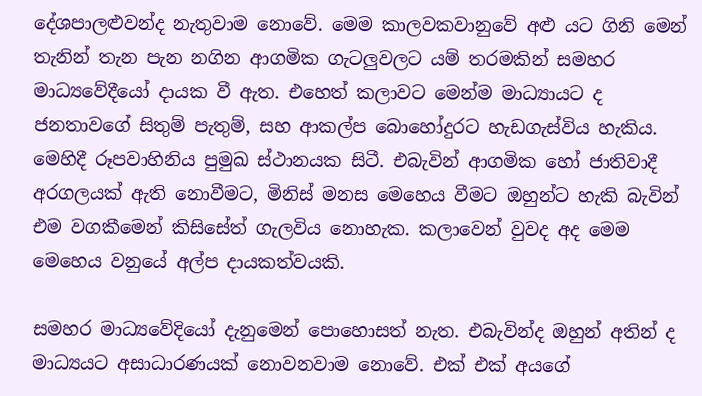දේශපාලළුවන්ද නැතුවාම නොවේ. මෙම කාලවකවානුවේ අළු යට ගිනි මෙන් තැනින් තැන පැන නගින ආගමික ගැටලුවලට යම් තරමකින් සමහර මාධ්‍යවේදීයෝ දායක වී ඇත. එහෙත් කලාවට මෙන්ම මාධ්‍යායට ද ජනතාවගේ සිතුම් පැතුම්, සහ ආකල්ප බොහෝදුරට හැඩගැස්විය හැකිය. මෙහිදී රූපවාහිනිය පුමුඛ ස්ථානයක සිටී. එබැවින් ආගමික හෝ ජාතිවාදී අරගලයක් ඇති නොවීමට, මිනිස් මනස මෙහෙය වීමට ඔහුන්ට හැකි බැවින් එම වගකීමෙන් කිසිසේත් ගැලවිය නොහැක. කලාවෙන් වුවද අද මෙම මෙහෙය වනුයේ අල්ප දායකත්වයකි.

සමහර මාධ්‍යවේදියෝ දැනුමෙන් පොහොසත් නැත. එබැවින්ද ඔහුන් අතින් ද මාධ්‍යයට අසාධාරණයක් නොවනවාම නොවේ. එක් එක් අයගේ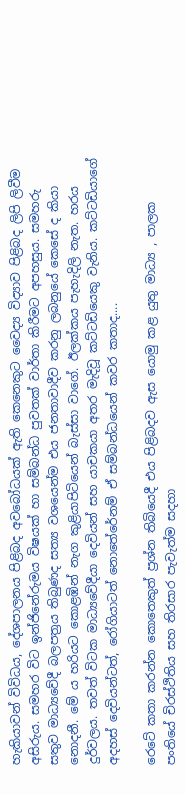හැකියාවන් විවිධය, දේශපාලනය පිළිබද අවබෝධයක් ඇති කෙනෙකුට වෛද්‍ය විද්‍යාව පිළිබද ලිපි ලිවීම අසිරුය. සමහර විට ඉන්ජිනේරුමය විෂයක් හා සම්බන්ධ පුවතක් වාර්තා කිරීමට අපහසුය. සමහරු සතුව මාධ්‍යවේදී බලපත්‍රය තිබුණද සත්‍ය වශයෙන්ම එය ජනතාවාදීව කරනු ලබනුයේ කෙසේ ද කියා නොදනී. මේ ය හරියට කොළඹින් නැග කුළියාපිටියෙන් බැස්සා වාගේ. ඊලක්කය පැහැදිලි නැත. හරය දුර්වලය. තවත් විටක මාධ්‍යවේදීයා දෙවියන් සහ යාචකයා අතර මැදිවූ කට්ටඩියෙකු වැනිය. කට්ටඩියාගේ අදහස් දෙවියන්ටත්, රෝගියාටත් නොතේරේනම් ඒ සම්බන්ධයෙන් කවර කතාද....

රෙටේ කතා කරන්න කොතෙකුත් ප්‍රශ්න තිබියෙදී එය පිළිබදව ඇස යොමු කළ යුතු මාධ්‍ය , පාලක පංතියේ චිරස්ථිතිය සහ තිරසාර පැවැත්ම සදහා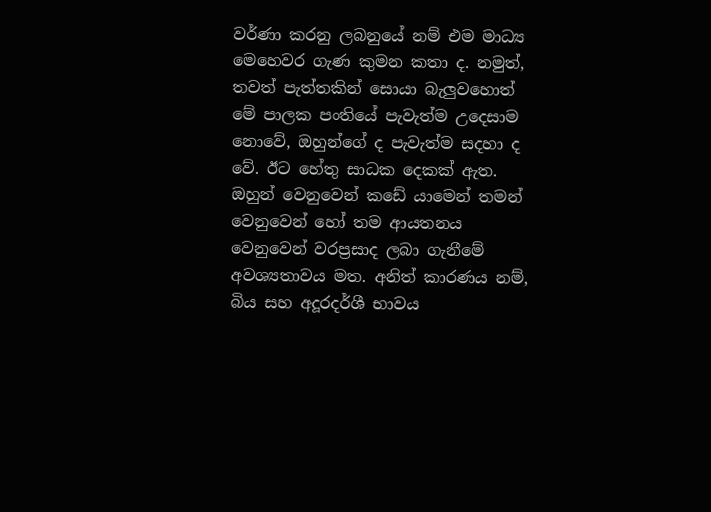වර්ණා කරනු ලබනුයේ නම් එම මාධ්‍ය මෙහෙවර ගැණ කුමන කතා ද. නමුත්, තවත් පැත්තකින් සොයා බැලුවහොත් මේ පාලක පංතියේ පැවැත්ම උදෙසාම නොවේ, ඔහුන්ගේ ද පැවැත්ම සදහා ද වේ. ඊට හේතු සාධක දෙකක් ඇත. ඔහුන් වෙනුවෙන් කඩේ යාමෙන් තමන් වෙනුවෙන් හෝ තම ආයතනය වෙනුවෙන් වරප්‍රසාද ලබා ගැනීමේ අවශ්‍යතාවය මත. අනිත් කාරණය නම්, බිය සහ අදූරදර්ශී භාවය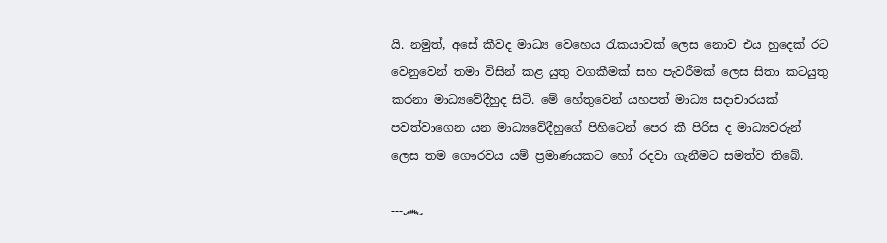යි. නමුත්, අසේ කීවද මාධ්‍ය වෙහෙය රැකයාවක් ලෙස නොව එය හුදෙක් රට වෙනුවෙන් තමා විසින් කළ යුතු වගකීමක් සහ පැවරීමක් ලෙස සිතා කටයුතු කරනා මාධ්‍යවේදීහුද සිටි. මේ හේතුවෙන් යහපත් මාධ්‍ය සදාචාරයක් පවත්වාගෙන යන මාධ්‍යවේදීහුගේ පිහිටෙන් පෙර කී පිරිස ද මාධ්‍යවරුන් ලෙස තම ගෞරවය යම් ප්‍රමාණයකට හෝ රදවා ගැනීමට සමත්ව තිබේ.

---෴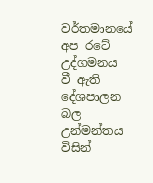වර්තමානයේ අප රටේ උද්ගමනය වී ඇති දේශපාලන බල උන්මන්තය විසින්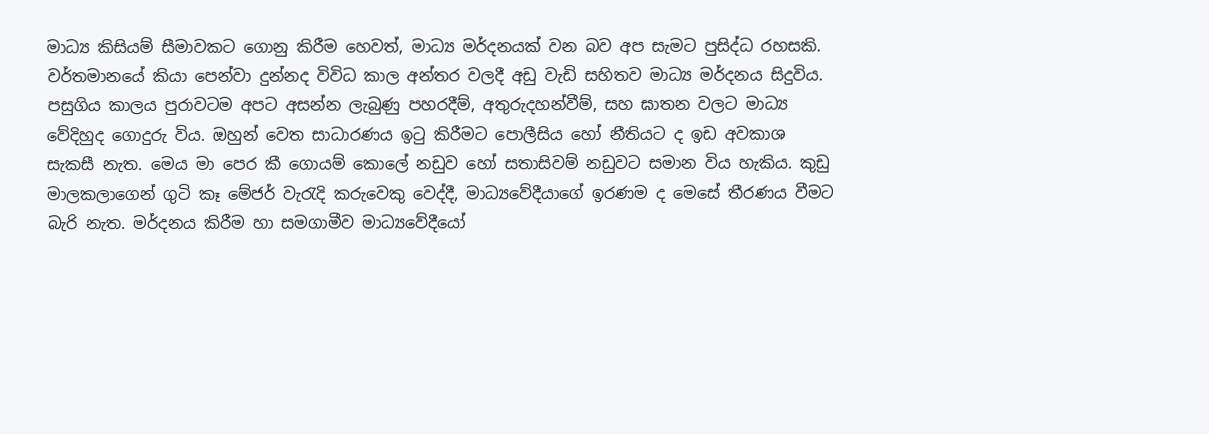මාධ්‍ය කිසියම් සීමාවකට ගොනු කිරීම හෙවත්, මාධ්‍ය මර්දනයක් වන බව අප සැමට පුසිද්ධ රහසකි. වර්තමානයේ කියා පෙන්වා දුන්නද විවිධ කාල අන්තර වලදී අඩු වැඩි සහිතව මාධ්‍ය මර්දනය සිදුවිය. පසුගිය කාලය පුරාවටම අපට අසන්න ලැබුණු පහරදීම්, අතුරුදහන්වීම්, සහ ඝාතන වලට මාධ්‍ය වේදිහුද ගොදුරු විය. ඔහුන් වෙත සාධාරණය ඉටු කිරීමට පොලීසිය හෝ නීතියට ද ඉඩ අවකාශ සැකසී නැත. මෙය මා පෙර කී ගොයම් කොලේ නඩුව හෝ සතාසිවම් නඩුවට සමාන විය හැකිය. කුඩු මාලකලාගෙන් ගුටි කෑ මේජර් වැරැදි කරුවෙකු වෙද්දී, මාධ්‍යවේදීයාගේ ඉරණම ද මෙසේ තීරණය වීමට බැරි නැත. මර්දනය කිරීම හා සමගාමීව මාධ්‍යවේදීයෝ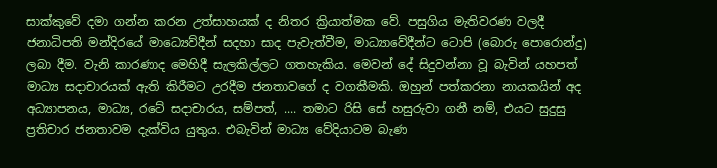සාක්කුවේ දමා ගන්න කරන උත්සාහයක් ද නිතර ක්‍රියාත්මක වේ. පසුගිය මැතිවරණ වලදී ජනාධිපති මන්දිරයේ මාධ්‍යෙව්දීන් සදහා සාද පැවැත්වීම, මාධ්‍යාවේදීන්ට ටොපි (බොරු පොරොන්දු) ලබා දීම. වැනි කාරණාද මෙහිදී සැලකිල්ලට ගතහැකිය. මෙවන් දේ සිදුවන්නා වූ බැවින් යහපත් මාධ්‍ය සදාචාරයක් ඇති කිරීමට උරදීම ජනතාවගේ ද වගකීමකි. ඔහුන් පත්කරනා නායකයින් අද අධ්‍යාපනය, මාධ්‍ය, රටේ සදාචාරය, සම්පත්, .... තමාට රිසි සේ හසුරුවා ගනී නම්, එයට සුදුසු ප්‍රතිචාර ජනතාවම දැක්විය යුතුය. එබැවින් මාධ්‍ය වේදියාටම බැණ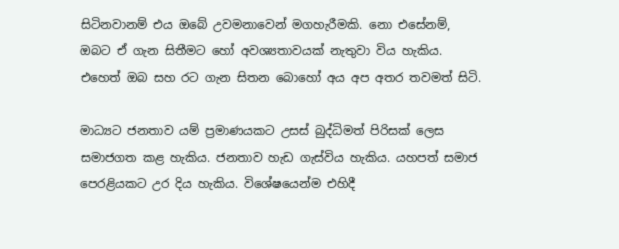සිටිනවානම් එය ඔබේ උවමනාවෙන් මගහැරීමකි. නො එසේනම්, ඔබට ඒ ගැන සිතීමට හෝ අවශ්‍යතාවයක් නැතුවා විය හැකිය. එහෙත් ඔබ සහ රට ගැන සිතන බොහෝ අය අප අතර තවමත් සිටි.

මාධ්‍යට ජනතාව යම් ප්‍රමාණයකට උසස් බුද්ධිමත් පිරිසක් ලෙස සමාජගත කළ හැකිය. ජනතාව හැඩ ගැස්විය හැකිය. යහපත් සමාජ පෙරළියකට උර දිය හැකිය. විශේෂයෙන්ම එහිදී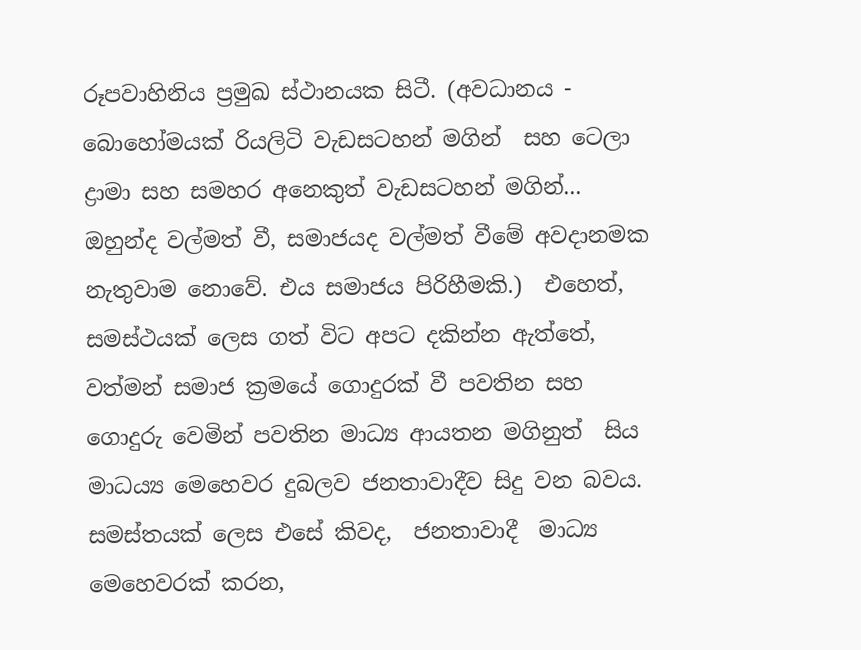රූපවාහිනිය ප්‍රමුඛ ස්ථානයක සිටී. (අවධානය - බොහෝමයක් රියලිටි වැඩසටහන් මගින්  සහ ටෙලා ද්‍රාමා සහ සමහර අනෙකුත් වැඩසටහන් මගින්... ඔහුන්ද වල්මත් වී, සමාජයද වල්මත් වීමේ අවදානමක නැතුවාම නොවේ. එය සමාජය පිරිහීමකි.)  එහෙත්, සමස්ථයක් ලෙස ගත් විට අපට දකින්න ඇත්තේ, වත්මන් සමාජ ක්‍රමයේ ගොදුරක් වී පවතින සහ ගොදුරු වෙමින් පවතින මාධ්‍ය ආයතන මගිනුත්  සිය මාධය්‍ය මෙහෙවර දුබලව ජනතාවාදීව සිදු වන බවය. සමස්තයක් ලෙස එසේ කිවද,  ජනතාවාදී  මාධ්‍ය මෙහෙවරක් කරන,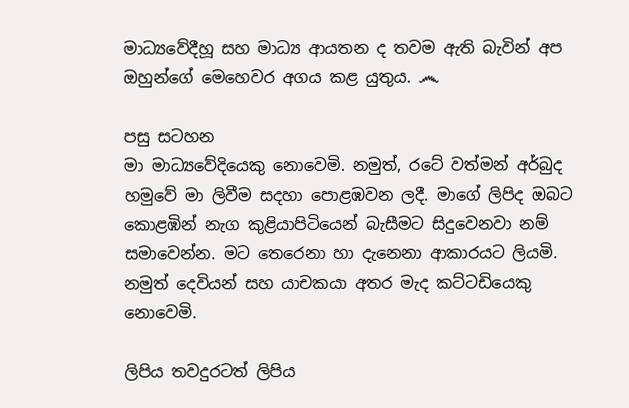මාධ්‍යවේදීහූ සහ මාධ්‍ය ආයතන ද තවම ඇති බැවින් අප ඔහුන්ගේ මෙහෙවර අගය කළ යුතුය. ෴

පසු සටහන
මා මාධ්‍යවේදියෙකු නොවෙමි. නමුත්, රටේ වත්මන් අර්බුද හමුවේ මා ලිවීම සදහා පොළඹවන ලදී. මාගේ ලිපිද ඔබට කොළඹින් නැග කුළියාපිටියෙන් බැසීමට සිදුවෙනවා නම් සමාවෙන්න. මට තෙරෙනා හා දැනෙනා ආකාරයට ලියමි. නමුත් දෙවියන් සහ යාචකයා අතර මැද කට්ටඩියෙකු නොවෙමි.

ලිපිය තවදුරටත් ලිපිය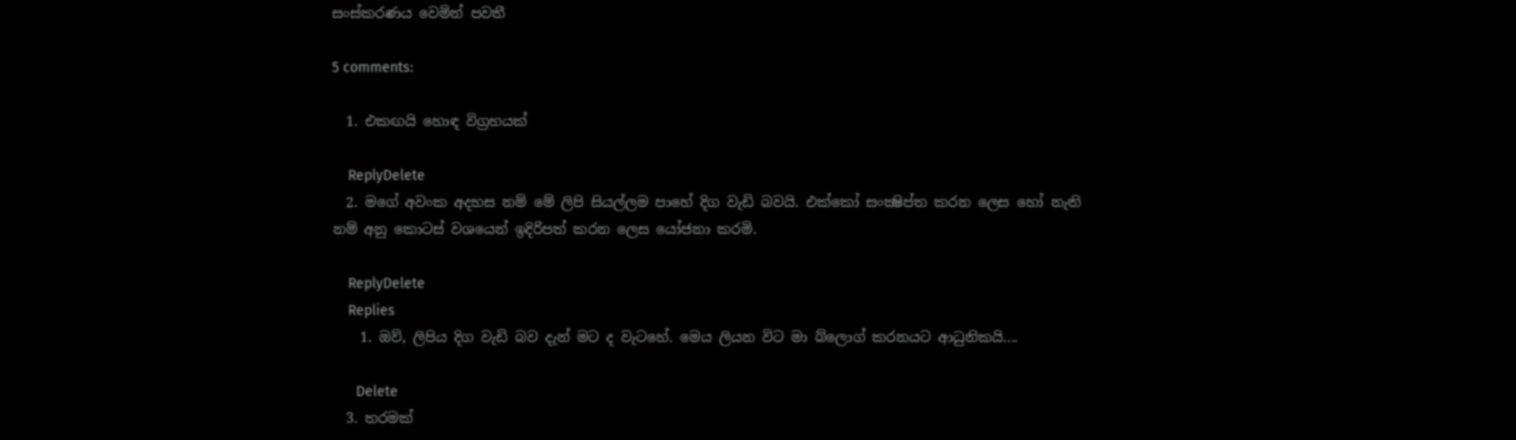සංස්කරණය වෙමින් පවතී

5 comments:

  1. එකඟයි හොඳ විග්‍රහයක්

    ReplyDelete
  2. මගේ අවංක අදහස නම් මේ ලිපි සියල්ලම පාහේ දිග වැඩි බවයි. එක්කෝ සංක්‍ෂිප්ත කරන ලෙස හෝ නැති නම් අනු කොටස් වශයෙන් ඉදිරිපත් කරන ලෙස යෝජනා කරමි.

    ReplyDelete
    Replies
    1. ඔව්, ලිපිය දිග වැඩි බව දැන් මට ද වැටහේ. මෙය ලියන විට මා බ්ලොග් කරනයට ආධුනිකයි....

      Delete
  3. තරමක්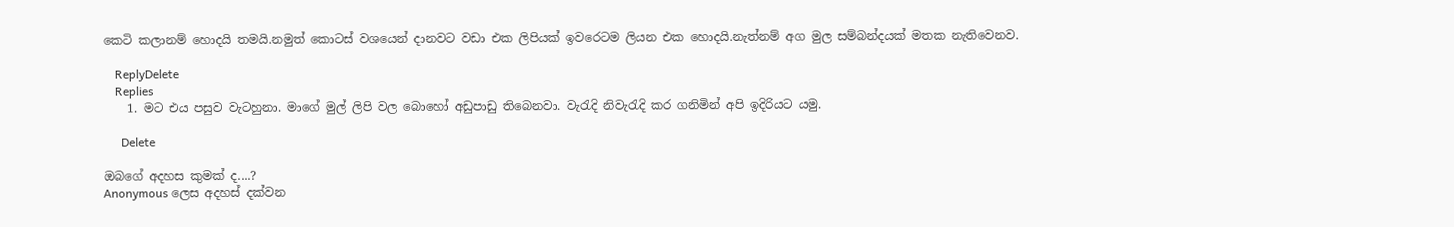කෙටි කලානම් හොදයි තමයි.නමුත් කොටස් වශයෙන් දානවට වඩා එක ලිපියක් ඉවරෙටම ලියන එක හොදයි.නැත්නම් අග මුල සම්බන්දයක් මතක නැතිවෙනව.

    ReplyDelete
    Replies
    1. මට එය පසුව වැටහුනා. මාගේ මුල් ලිපි වල බොහෝ අඩුපාඩු තිබෙනවා. වැරැදි නිවැරැදි කර ගනිමින් අපි ඉදිරියට යමු.

      Delete

ඔබගේ අදහස කුමක් ද....?
Anonymous ලෙස අදහස් දක්වන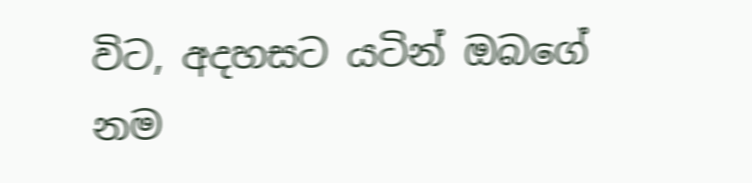විට, අදහසට යටින් ඔබගේ නම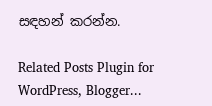සඳහන් කරන්න.

Related Posts Plugin for WordPress, Blogger...